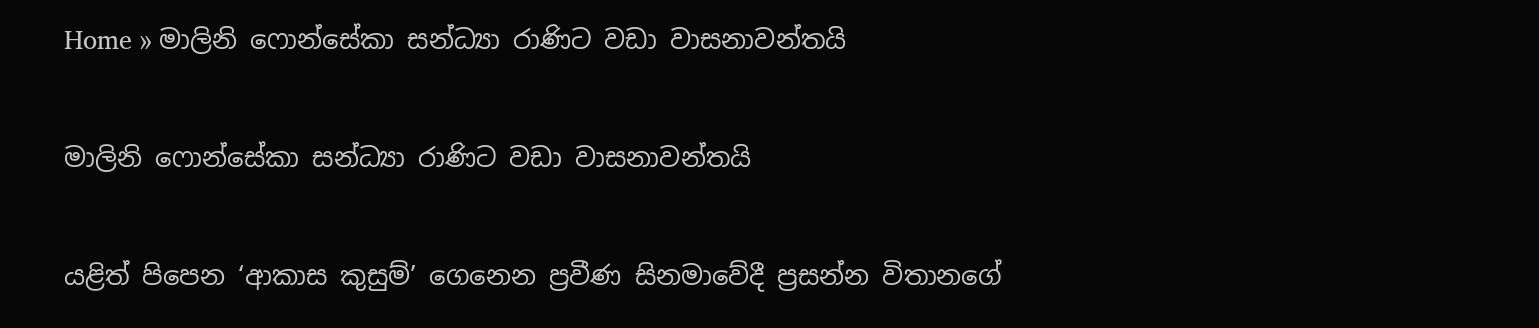Home » මාලිනි ෆොන්සේකා සන්ධ්‍යා රාණිට වඩා වාසනාවන්තයි

මාලිනි ෆොන්සේකා සන්ධ්‍යා රාණිට වඩා වාසනාවන්තයි

යළිත් පිපෙන ‘ආකාස කුසුම්’ ගෙනෙන ප්‍රවීණ සිනමාවේදී ප්‍රසන්න විතානගේ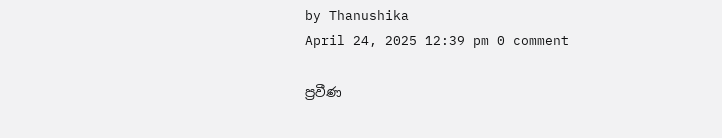by Thanushika
April 24, 2025 12:39 pm 0 comment

ප්‍රවීණ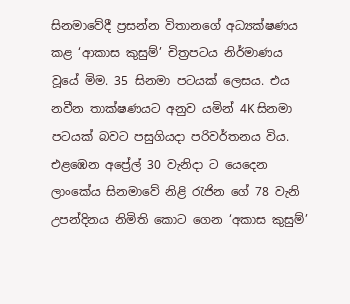සිනමාවේදී ප්‍රසන්න විතානගේ අධ්‍යක්ෂණය කළ ‘ආකාස කුසුම්’ චිත්‍රපටය නිර්මාණය වූයේ මිම. 35 සිනමා පටයක් ලෙසය. එය නවීන තාක්ෂණයට අනුව යමින් 4K සිනමා පටයක් බවට පසුගියදා පරිවර්තනය විය. එළඹෙන අප්‍රේල් 30 වැනිදා ට යෙදෙන ලාංකේය සිනමාවේ නිළි රැජින ගේ 78 වැනි උපන්දිනය නිමිති කොට ගෙන ‘අකාස කුසුම්’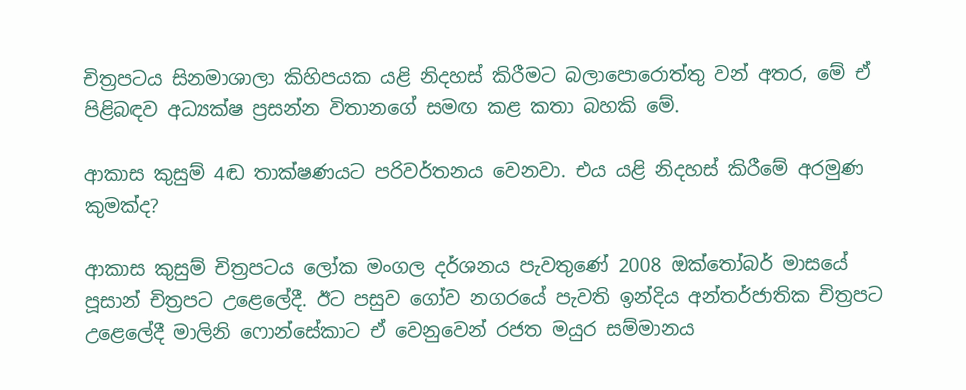චිත්‍රපටය සිනමාශාලා කිහිපයක යළි නිදහස් කිරීමට බලාපොරොත්තු වන් අතර, මේ ඒ පිළිබඳව අධ්‍යක්ෂ ප්‍රසන්න විතානගේ සමඟ කළ කතා බහකි මේ.

ආකාස කුසුම් 4ඬ තාක්ෂණයට පරිවර්තනය වෙනවා. එය යළි නිදහස් කිරීමේ අරමුණ කුමක්ද?

ආකාස කුසුම් චිත්‍රපටය ලෝක මංගල දර්ශනය පැවතුණේ 2008 ඔක්තෝබර් මාසයේ පූසාන් චිත්‍රපට උළෙලේදී. ඊට පසුව ගෝව නගරයේ පැවති ඉන්දිය අන්තර්ජාතික චිත්‍රපට උළෙලේදී මාලිනි ෆොන්සේකාට ඒ වෙනුවෙන් රජත මයුර සම්මානය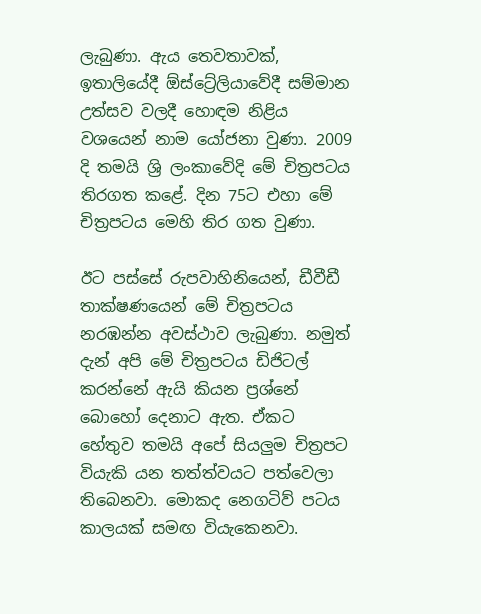ලැබුණා. ඇය තෙවතාවක්, ඉතාලියේදී ඕස්ට්‍රේලියාවේදී සම්මාන උත්සව වලදී හොඳම නිළිය වශයෙන් නාම යෝජනා වුණා. 2009 දි තමයි ශ්‍රි ලංකාවේදි මේ චිත්‍රපටය තිරගත කළේ. දින 75ට එහා මේ චිත්‍රපටය මෙහි තිර ගත වුණා.

ඊට පස්සේ රුපවාහිනියෙන්, ඩීවීඩී තාක්ෂණයෙන් මේ චිත්‍රපටය නරඹන්න අවස්ථාව ලැබුණා. නමුත් දැන් අපි මේ චිත්‍රපටය ඩිජිටල් කරන්නේ ඇයි කියන ප්‍රශ්නේ බොහෝ දෙනාට ඇත. ඒකට හේතුව තමයි අපේ සියලුම චිත්‍රපට වියැකි යන තත්ත්වයට පත්වෙලා තිබෙනවා. මොකද නෙගටිව් පටය කාලයක් සමඟ වියැකෙනවා.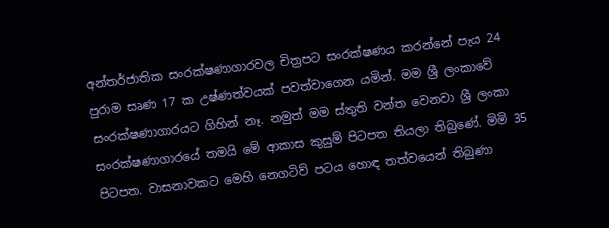අන්තර්ජාතික සංරක්ෂණාගාරවල චිත්‍රපට සංරක්ෂණය කරන්නේ පැය 24 පුරාම සෘණ 17 ක උෂ්ණත්වයක් පවත්වාගෙන යමින්. මම ශ්‍රී ලංකාවේ සංරක්ෂණාගාරයට ගිහින් නෑ. නමුත් මම ස්තුති වන්ත වෙනවා ශ්‍රී ලංකා සංරක්ෂණාගාරයේ තමයි මේ ආකාස කුසුම් පිටපත තියලා තිබුණේ. මිමි 35 පිටපත. වාසනාවකට මෙහි නෙගටිව් පටය හොඳ තත්වයෙන් තිබුණා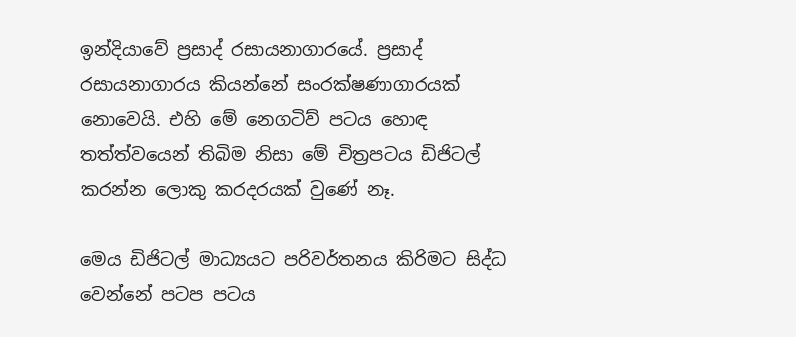ඉන්දියාවේ ප්‍රසාද් රසායනාගාරයේ. ප්‍රසාද් රසායනාගාරය කියන්නේ සංරක්ෂණාගාරයක් නොවෙයි. එහි මේ නෙගටිව් පටය හොඳ තත්ත්වයෙන් තිබිම නිසා මේ චිත්‍රපටය ඩිජිටල් කරන්න ලොකු කරදරයක් වුණේ නෑ.

මෙය ඩිජිටල් මාධ්‍යයට පරිවර්තනය කිරිමට සිද්ධ වෙන්නේ පටප පටය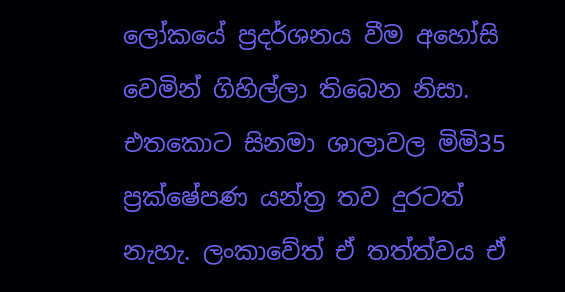ලෝකයේ ප්‍රදර්ශනය වීම අහෝසි වෙමින් ගිහිල්ලා තිබෙන නිසා. එතකොට සිනමා ශාලාවල මිමි35 ප්‍රක්ෂේපණ යන්ත්‍ර තව දුරටත් නැහැ. ලංකාවේත් ඒ තත්ත්වය ඒ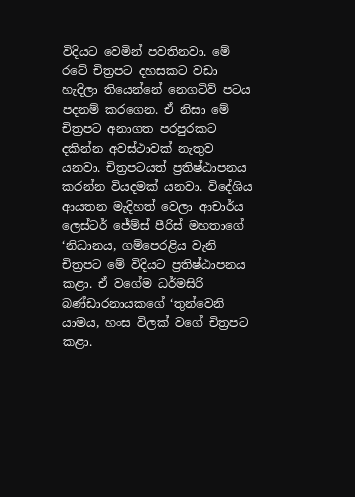විදියට වෙමින් පවතිනවා. මේ රටේ චිත්‍රපට දහසකට වඩා හැදිලා තියෙන්නේ නෙගටිව් පටය පදනම් කරගෙන. ඒ නිසා මේ චිත්‍රපට අනාගත පරපුරකට දකින්න අවස්ථාවක් නැතුව යනවා. චිත්‍රපටයත් ප්‍රතිෂ්ඨාපනය කරන්න වියදමක් යනවා. විදේශිය ආයතන මැදිහත් වෙලා ආචාර්ය ලෙස්ටර් ජේම්ස් පීරිස් මහතාගේ ‘නිධානය, ගම්පෙරළිය වැනි චිත්‍රපට මේ විදියට ප්‍රතිෂ්ඨාපනය කළා. ඒ වගේම ධර්මසිරි බණ්ඩාරනායකගේ ‘තුන්වෙනි යාමය, හංස විලක් වගේ චිත්‍රපට කළා.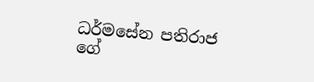ධර්මසේන පතිරාජ ගේ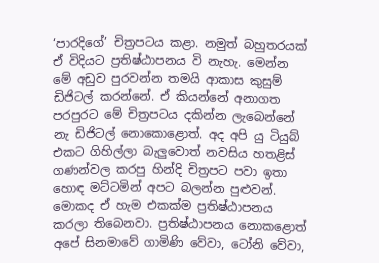‘පාරදිගේ’ චිත්‍රපටය කළා. නමුත් බහුතරයක් ඒ විදියට ප්‍රතිෂ්ඨාපනය වි නැහැ. මෙන්න මේ අඩුව පුරවන්න තමයි ආකාස කුසුම් ඩිජිටල් කරන්නේ. ඒ කියන්නේ අනාගත පරපුරට මේ චිත්‍රපටය දකින්න ලැබෙන්නේ නැ ඩිජිටල් නොකොළොත්. අද අපි යු ටියුබ් එකට ගිහිල්ලා බැලුවොත් නවසිය හතළිස් ගණන්වල කරපු හින්දි චිත්‍රපට පවා ඉතා හොඳ මට්ටමින් අපට බලන්න පුළුවන්. මොකද ඒ හැම එකක්ම ප්‍රතිෂ්ඨාපනය කරලා තිබෙනවා. ප්‍රතිෂ්ඨාපනය නොකළොත් අපේ සිනමාවේ ගාමිණි වේවා, ටෝනි වේවා,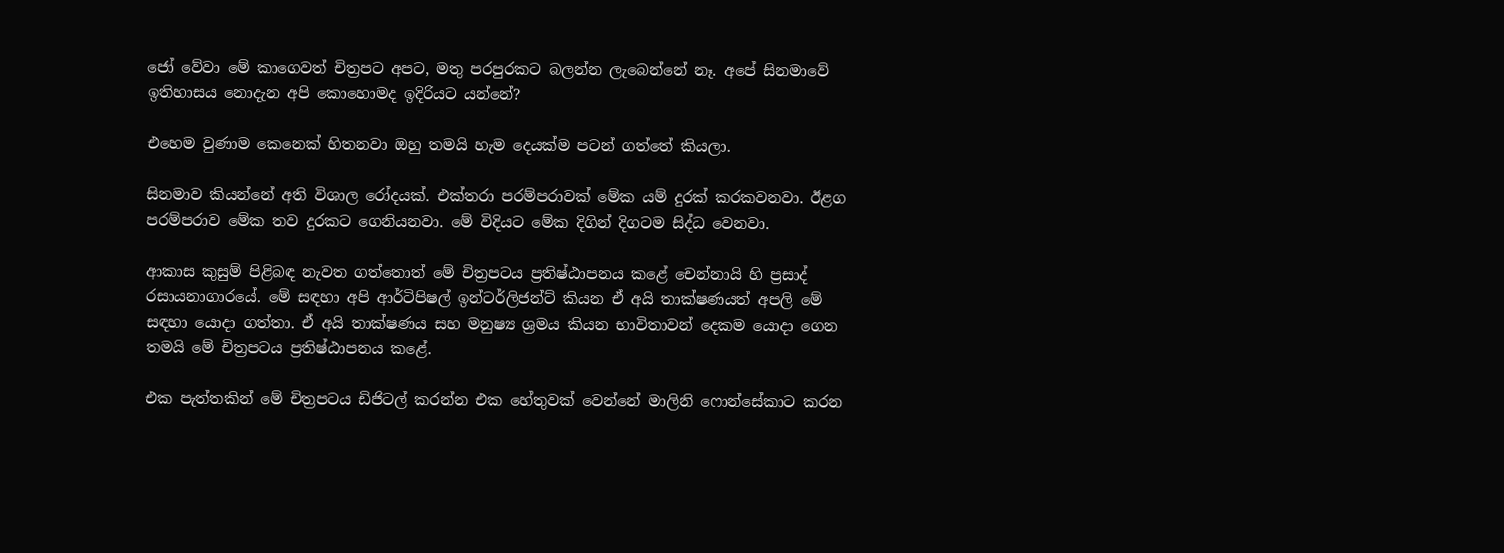ජෝ වේවා මේ කාගෙවත් චිත්‍රපට අපට, මතු පරපුරකට බලන්න ලැබෙන්නේ නෑ. අපේ සිනමාවේ ඉතිහාසය නොදැන අපි කොහොමද ඉදිරියට යන්නේ?

එහෙම වුණාම කෙනෙක් හිතනවා ඔහු තමයි හැම දෙයක්ම පටන් ගත්තේ කියලා.

සිනමාව කියන්නේ අති විශාල රෝදයක්. එක්තරා පරම්පරාවක් මේක යම් දුරක් කරකවනවා. ඊළග පරම්පරාව මේක තව දුරකට ගෙනියනවා. මේ විදියට මේක දිගින් දිගටම සිද්ධ වෙනවා.

ආකාස කුසුම් පිළිබඳ නැවත ගත්තොත් මේ චිත්‍රපටය ප්‍රතිෂ්ඨාපනය කළේ චෙන්නායි හි ප්‍රසාද් රසායනාගාරයේ. මේ සඳහා අපි ආර්ටිපිෂල් ඉන්ටර්ලිජන්ට් කියන ඒ අයි තාක්ෂණයත් අපලි මේ සඳහා යොදා ගත්තා. ඒ අයි තාක්ෂණය සහ මනුෂ්‍ය ශ්‍රමය කියන භාවිතාවන් දෙකම යොදා ගෙන තමයි මේ චිත්‍රපටය ප්‍රතිෂ්ඨාපනය කළේ.

එක පැත්තකින් මේ චිත්‍රපටය ඩිජිටල් කරන්න එක හේතුවක් වෙන්නේ මාලිනි ෆොන්සේකාට කරන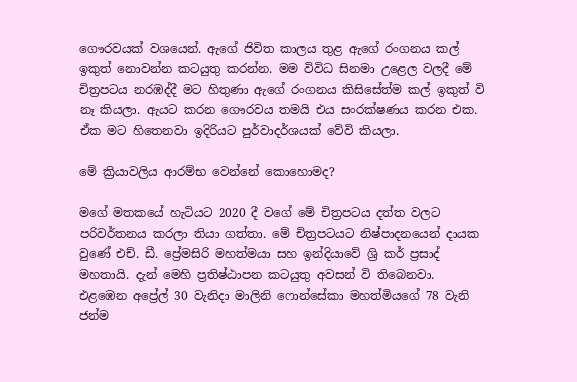ගෞරවයක් වශයෙන්. ඇගේ ජිවිත කාලය තුළ ඇගේ රංගනය කල් ඉකුත් නොවන්න කටයුතු කරන්න. මම විවිධ සිනමා උළෙල වලදී මේ චිත්‍රපටය නරඹද්දී මට හිතුණා ඇගේ රංගනය කිසිසේත්ම කල් ඉකුත් වි නෑ කියලා. ඇයට කරන ගෞරවය තමයි එය සංරක්ෂණය කරන එක. ඒක මට හිතෙනවා ඉදිරියට පුර්වාදර්ශයක් වේවි කියලා.

මේ ක්‍රියාවලිය ආරම්භ වෙන්නේ කොහොමද?

මගේ මතකයේ හැටියට 2020 දී වගේ මේ චිත්‍රපටය දත්ත වලට පරිවර්තනය කරලා තියා ගත්තා. මේ චිත්‍රපටයට නිෂ්පාදනයෙන් දායක වුණේ එච්. ඩී. ප්‍රේමසිරි මහත්මයා සහ ඉන්දියාවේ ශ්‍රි කර් ප්‍රසාද් මහතායි. දැන් මෙහි ප්‍රතිෂ්ඨාපන කටයුතු අවසන් වි තිබෙනවා. එළඹෙන අප්‍රේල් 30 වැනිදා මාලිනි ෆොන්සේකා මහත්මියගේ 78 වැනි ජන්ම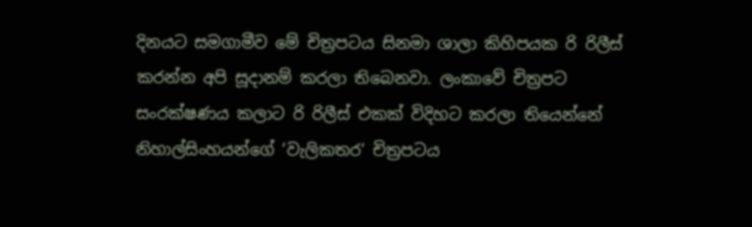දිනයට සමගාමීව මේ චිත්‍රපටය සිනමා ශාලා කිහිපයක රි රිලීස් කරන්න අපි සූදානම් කරලා තිබෙනවා. ලංකාවේ චිත්‍රපට සංරක්ෂණය කලාට රි රිලීස් එකක් විදිහට කරලා තියෙන්නේ නිහාල්සිංහයන්ගේ ‘වැලිකතර‘ චිත්‍රපටය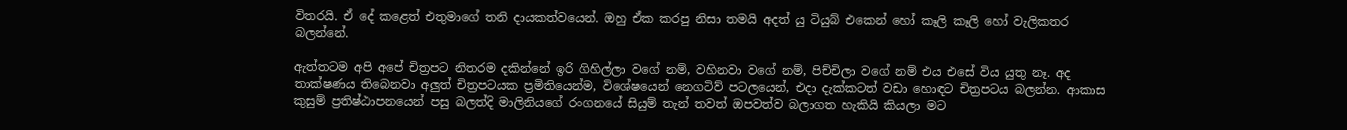විතරයි. ඒ දේ කළෙත් එතුමාගේ තනි දායකත්වයෙන්. ඔහු ඒක කරපු නිසා තමයි අදත් යු ටියුබ් එකෙන් හෝ කෑලි කෑලි හෝ වැලිකතර බලන්නේ.

ඇත්තටම අපි අපේ චිත්‍රපට නිතරම දකින්නේ ඉරි ගිහිල්ලා වගේ නම්, වහිනවා වගේ නම්, පිච්චිලා වගේ නම් එය එසේ විය යුතු නෑ. අද තාක්ෂණය තිබෙනවා අලුත් චිත්‍රපටයක ප්‍රමිතියෙන්ම, විශේෂයෙන් නෙගටිව් පටලයෙන්, එදා දැක්කටත් වඩා හොඳට චිත්‍රපටය බලන්න. ආකාස කුසුම් ප්‍රතිෂ්ඨාපනයෙන් පසු බලත්දි මාලිනියගේ රංගනයේ සියුම් තැන් තවත් ඔපවත්ව බලාගත හැකියි කියලා මට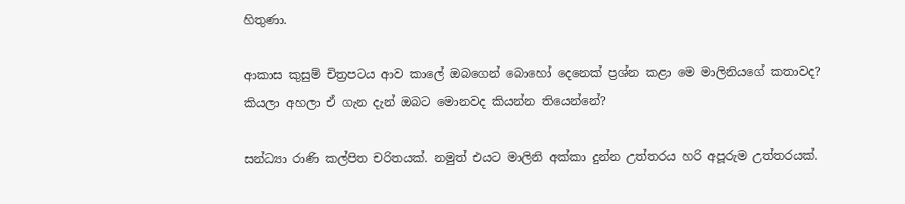හිතුණා.

ආකාස කුසුම් චිත්‍රපටය ආව කාලේ ඔබගෙන් බොහෝ දෙනෙක් ප්‍රශ්න කළා මෙ මාලිනියගේ කතාවද? කියලා අහලා ඒ ගැන දැන් ඔබට මොනවද කියන්න තියෙන්නේ?

සන්ධ්‍යා රාණි කල්පිත චරිතයක්. නමුත් එයට මාලිනි අක්කා දුන්න උත්තරය හරි අපූරුම උත්තරයක්.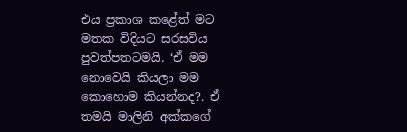එය ප්‍රකාශ කළේත් මට මතක විදියට සරසවිය පුවත්පතටමයි. ‘ඒ මම නොවෙයි කියලා මම කොහොම කියන්නද?. ඒ තමයි මාලිනි අක්කගේ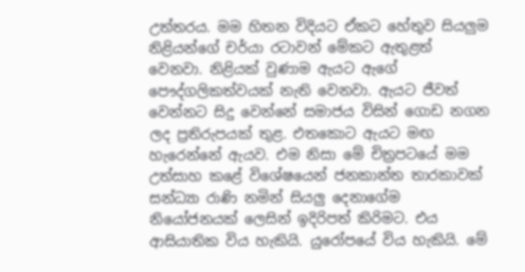උත්තරය. මම හිතන විදියට ඒකට හේතුව සියලුම නිළියන්ගේ චර්යා රටාවන් මේකට ඇතුළත් වෙනවා. නිළියක් වුණාම ඇයට ඇගේ පෞද්ගලිකත්වයක් නැති වෙනවා. ඇයට ජීවත් වෙන්නට සිදු වෙන්නේ සමාජය විසින් ගොඩ නගන ලද ප්‍රතිරුපයක් තුළ. එතකොට ඇයට මඟ හැරෙන්නේ ඇයව. එම නිසා මේ චිත්‍රපටයේ මම උත්සාහ කළේ විශේෂයෙන් ජනකාන්ත තාරකාවක් සන්ධ්‍යා රාණි නමින් සියලු දෙනාගේම නියෝජනයක් ලෙසින් ඉදිරිපත් කිරිමට. එය ආසියාතික විය හැකියි. යුරෝපයේ විය හැකියි. මේ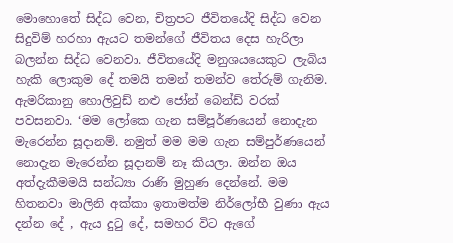මොහොතේ සිද්ධ වෙන, චිත්‍රපට ජීවිතයේදි සිද්ධ වෙන සිදුවිම් හරහා ඇයට තමන්ගේ ජීවිතය දෙස හැරිලා බලන්න සිද්ධ වෙනවා. ජීවිතයේදි මනුශයයෙකුට ලැබිය හැකි ලොකුම දේ තමයි තමන් තමන්ව තේරුම් ගැනිම. ඇමරිකානු හොලිවුඩ් නළු ජෝන් බෙන්ඩ් වරක් පවසනවා. ‘මම ලෝකෙ ගැන සම්පූර්ණයෙන් නොදැන මැරෙන්න සූදානම්. නමුත් මම මම ගැන සම්පුර්ණයෙන් නොදැන මැරෙන්න සූදානම් නෑ කියලා. ඔන්න ඔය අත්දැකීමමයි සන්ධ්‍යා රාණි මුහුණ දෙන්නේ. මම හිතනවා මාලිනි අක්කා ඉතාමත්ම නිර්ලෝභී වුණා ඇය දන්න දේ , ඇය දුටු දේ, සමහර විට ඇගේ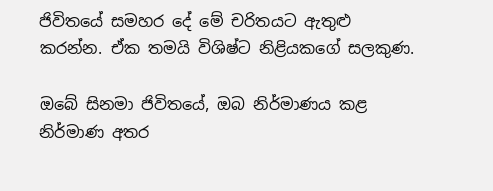ජිවිතයේ සමහර දේ මේ චරිතයට ඇතුළු කරන්න. ඒක තමයි විශිෂ්ට නිළියකගේ සලකුණ.

ඔබේ සිනමා ජිවිතයේ, ඔබ නිර්මාණය කළ නිර්මාණ අතර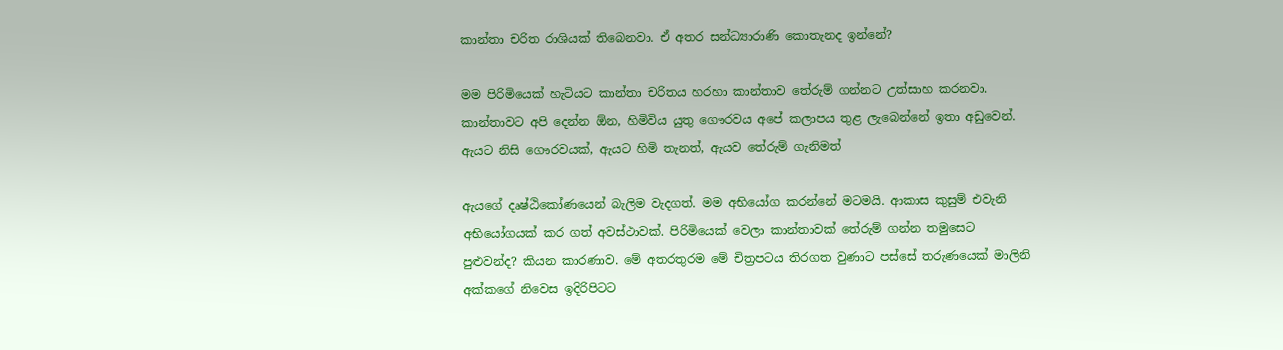කාන්තා චරිත රාශියක් තිබෙනවා. ඒ අතර සන්ධ්‍යාරාණි කොතැනද ඉන්නේ?

මම පිරිමියෙක් හැටියට කාන්තා චරිතය හරහා කාන්තාව තේරුම් ගන්නට උත්සාහ කරනවා. කාන්තාවට අපි දෙන්න ඕන, හිමිවිය යුතු ගෞරවය අපේ කලාපය තුළ ලැබෙන්නේ ඉතා අඩුවෙන්. ඇයට නිසි ගෞරවයක්, ඇයට හිමි තැනත්, ඇයව තේරුම් ගැනිමත්

ඇයගේ දෘෂ්ඨිකෝණයෙන් බැලිම වැදගත්. මම අභියෝග කරන්නේ මටමයි. ආකාස කුසුම් එවැනි අභියෝගයක් කර ගත් අවස්ථාවක්. පිරිමියෙක් වෙලා කාන්තාවක් තේරුම් ගන්න තමුසෙට පුළුවන්ද? කියන කාරණාව. මේ අතරතුරම මේ චිත්‍රපටය තිරගත වුණාට පස්සේ තරුණයෙක් මාලිනි අක්කගේ නිවෙස ඉදිරිපිටට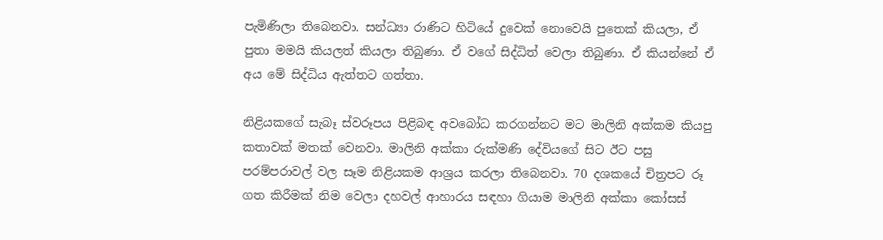පැමිණිලා තිබෙනවා. සන්ධ්‍යා රාණිට හිටියේ දුවෙක් නොවෙයි පුතෙක් කියලා, ඒ පුතා මමයි කියලත් කියලා තිබුණා. ඒ වගේ සිද්ධිත් වෙලා තිබුණා. ඒ කියන්නේ ඒ අය මේ සිද්ධිය ඇත්තට ගත්තා.

නිළියකගේ සැබෑ ස්වරූපය පිළිබඳ අවබෝධ කරගන්නට මට මාලිනි අක්කම කියපු කතාවක් මතක් වෙනවා. මාලිනි අක්කා රුක්මණි දේවියගේ සිට ඊට පසු පරම්පරාවල් වල සෑම නිළියකම ආශ්‍රය කරලා තිබෙනවා. 70 දශකයේ චිත්‍රපට රූ ගත කිරීමක් නිම වෙලා දහවල් ආහාරය සඳහා ගියාම මාලිනි අක්කා කෝසස්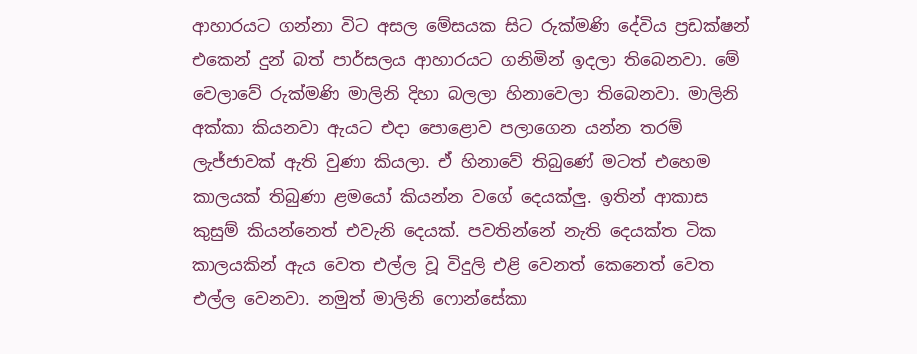ආහාරයට ගන්නා විට අසල මේසයක සිට රුක්මණි දේවිය ප්‍රඩක්ෂන් එකෙන් දුන් බත් පාර්සලය ආහාරයට ගනිමින් ඉදලා තිබෙනවා. මේ වෙලාවේ රුක්මණි මාලිනි දිහා බලලා හිනාවෙලා තිබෙනවා. මාලිනි අක්කා කියනවා ඇයට එදා පොළොව පලාගෙන යන්න තරම් ලැජ්ජාවක් ඇති වුණා කියලා. ඒ හිනාවේ තිබුණේ මටත් එහෙම කාලයක් තිබුණා ළමයෝ කියන්න වගේ දෙයක්ලු. ඉතින් ආකාස කුසුම් කියන්නෙත් එවැනි දෙයක්. පවතින්නේ නැති දෙයක්ත ටික කාලයකින් ඇය වෙත එල්ල වූ විදුලි එළි වෙනත් කෙනෙත් වෙත එල්ල වෙනවා. නමුත් මාලිනි ෆොන්සේකා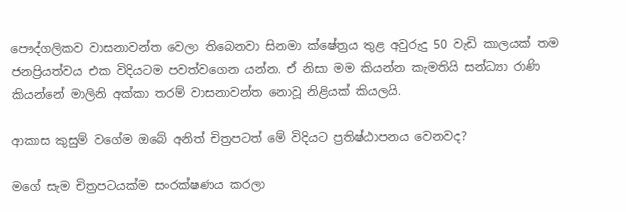පෞද්ගලිකව වාසනාවන්ත වෙලා තිබෙනවා සිනමා ක්ෂේත්‍රය තුළ අවුරුදු 50 වැඩි කාලයක් තම ජනප්‍රියත්වය එක විදියටම පවත්වගෙන යන්න. ඒ නිසා මම කියන්න කැමතියි සන්ධ්‍යා රාණි කියන්නේ මාලිනි අක්කා තරම් වාසනාවන්ත නොවූ නිළියක් කියලයි.

ආකාස කුසුම් වගේම ඔබේ අනිත් චිත්‍රපටත් මේ විදියට ප්‍රතිෂ්ඨාපනය වෙනවද?

මගේ සැම චිත්‍රපටයක්ම සංරක්ෂණය කරලා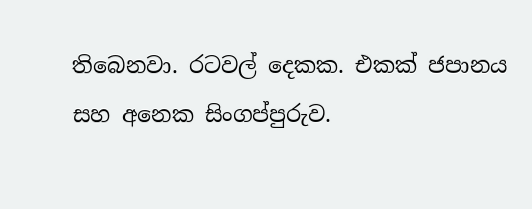තිබෙනවා. රටවල් දෙකක. එකක් ජපානය සහ අනෙක සිංගප්පුරුව.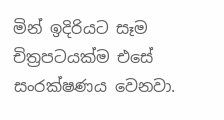මින් ඉදිරියට සෑම චිත්‍රපටයක්ම එසේ සංරක්ෂණය වෙනවා.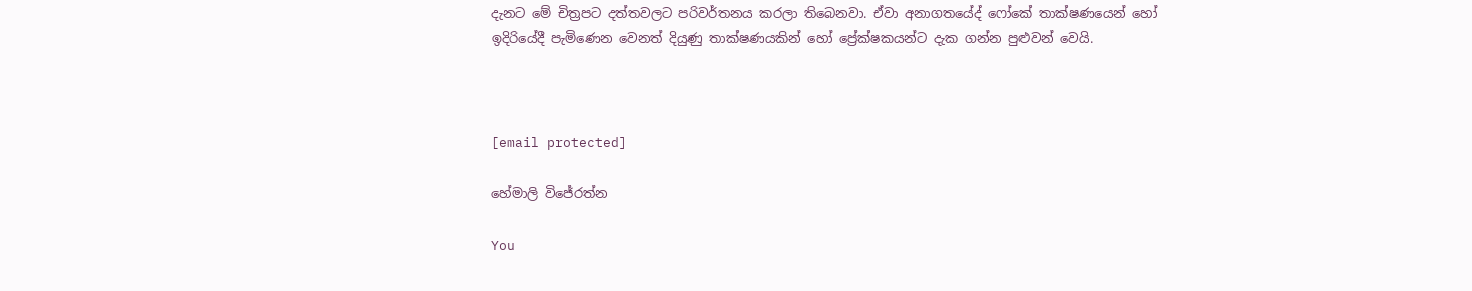දැනට මේ චිත්‍රපට දත්තවලට පරිවර්තනය කරලා තිබෙනවා. ඒවා අනාගතයේද් ෆෝකේ තාක්ෂණයෙන් හෝ ඉදිරියේදී පැමිණෙන වෙනත් දියුණු තාක්ෂණයකින් හෝ ප්‍රේක්ෂකයන්ට දැක ගන්න පුළුවන් වෙයි.



[email protected]

හේමාලි විජේරත්න

You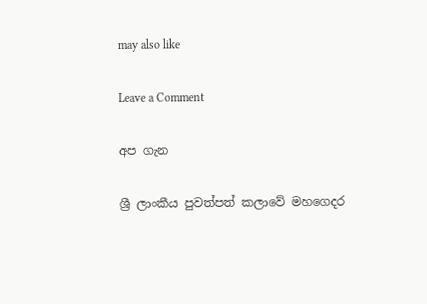may also like

Leave a Comment

අප ගැන

ශ්‍රී ලාංකීය පුවත්පත් කලාවේ මහගෙදර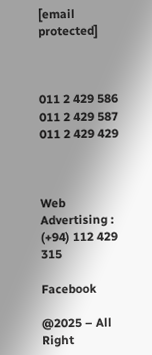[email protected]



011 2 429 586
011 2 429 587
011 2 429 429



Web Advertising : (+94) 112 429 315

Facebook

@2025 – All Right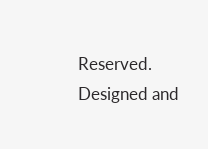Reserved. Designed and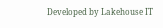Developed by Lakehouse IT